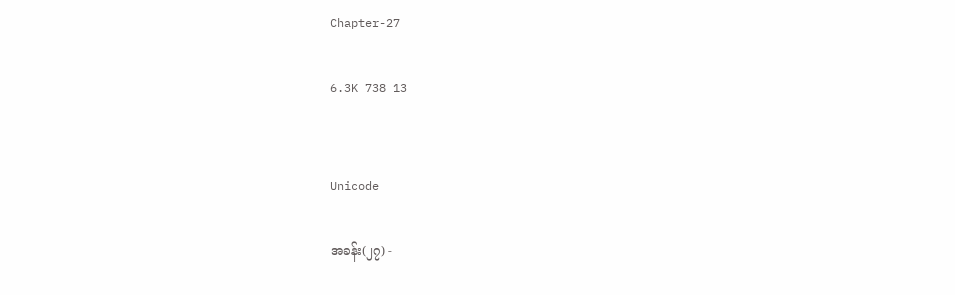Chapter-27

6.3K 738 13


Unicode

အခန်း(၂၇) -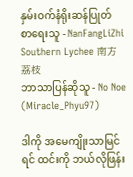နှမ်းဝက်နံရိုးဆန်ပြုတ်
စာရေးသူ - NanFangLiZhi Southern Lychee 南方荔枝
ဘာသာပြန်ဆိုသူ - No Noe (Miracle_Phyu97)

ဒါကို အမေကျိုးသာမြင်ရင် ထင်းကို ဘယ်လိုဖြန်း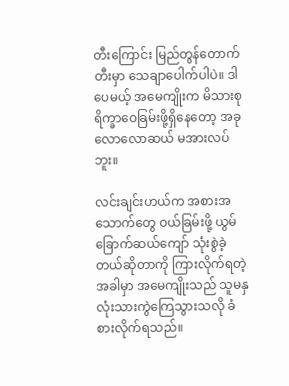တီးကြောင်း မြည်တွန်တောက်တီးမှာ သေချာပေါက်ပါပဲ။ ဒါပေမယ့် အမေကျိုးက မိသားစုရိက္ခာဝေခြမ်းဖို့ရှိနေတော့ အခုလောလောဆယ် မအားလပ်ဘူး။

လင်းချင်းဟယ်က အစားအသောက်တွေ ဝယ်ခြမ်းဖို့ ယွမ်ခြောက်ဆယ်ကျော် သုံးစွဲခဲ့တယ်ဆိုတာကို ကြားလိုက်ရတဲ့အခါမှာ အမေကျိုးသည် သူမနှလုံးသားကွဲကြေသွားသလို ခံစားလိုက်ရသည်။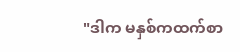"ဒါက မနှစ်ကထက်စာ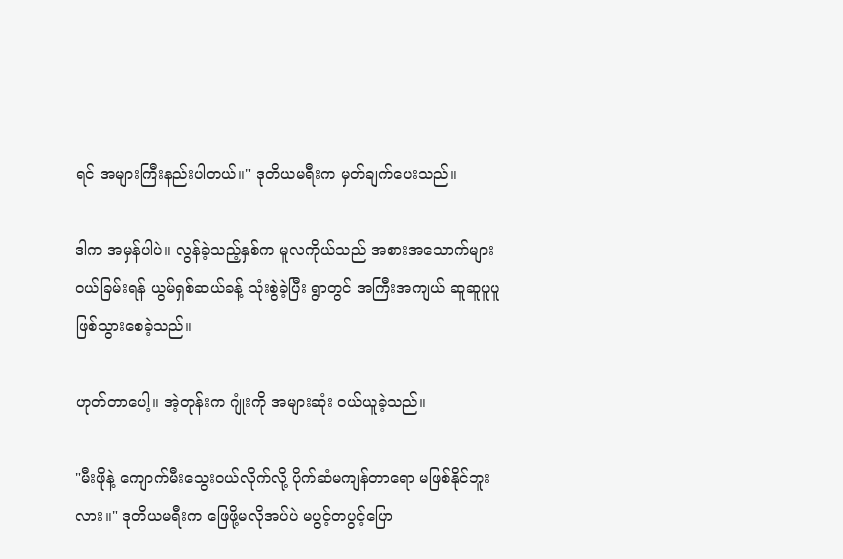ရင် အများကြီးနည်းပါတယ်။" ဒုတိယမရီးက မှတ်ချက်ပေးသည်။

ဒါက အမှန်ပါပဲ။ လွန်ခဲ့သည့်နှစ်က မူလကိုယ်သည် အစားအ‌သောက်များ ဝယ်ခြမ်းရန် ယွမ်ရှစ်ဆယ်ခန့် သုံးစွဲခဲ့ပြီး ရွာတွင် အကြီးအကျယ် ဆူဆူပူပူ ဖြစ်သွားစေခဲ့သည်။

ဟုတ်တာပေါ့။ အဲ့တုန်းက ဂျုံးကို အများဆုံး ဝယ်ယူခဲ့သည်။

"မီးဖိုနဲ့ ကျောက်မီးသွေးဝယ်လိုက်လို့ ပိုက်ဆံမကျန်တာရော မဖြစ်နိုင်ဘူးလား။" ဒုတိယမရီးက ဖြေဖို့မလိုအပ်ပဲ မပွင့်တပွင့်ပြော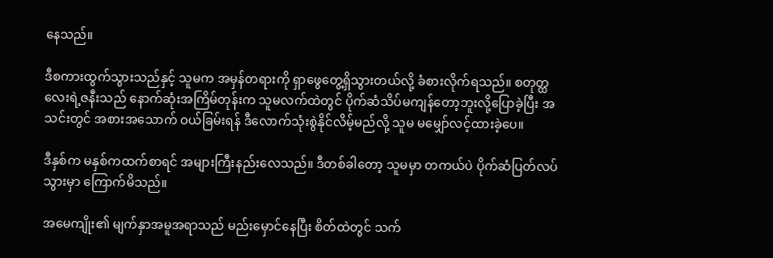နေသည်။

ဒီစကားထွက်သွားသည်နှင့် သူမက အမှန်တရားကို ရှာဖွေတွေ့ရှိသွားတယ်လို့ ခံစားလိုက်ရသည်။ စတုတ္ထလေးရဲ့ဇနီးသည် နောက်ဆုံးအကြိမ်တုန်းက သူမလက်ထဲတွင် ပိုက်ဆံသိပ်မကျန်တော့ဘူးလို့ပြောခဲ့ပြီး အသင်းတွင် အစားအသောက် ဝယ်ခြမ်းရန် ဒီလောက်သုံးစွဲနိုင်လိမ့်မည်လို့ သူမ မမျှော်လင့်ထားခဲ့ပေ။

ဒီနှစ်က မနှစ်ကထက်စာရင် အများကြီးနည်းလေသည်။ ဒီတစ်ခါတော့ သူမမှာ တကယ်ပဲ ပိုက်ဆံပြတ်လပ်သွားမှာ ကြောက်မိသည်။

အမေကျိုး၏ မျက်နှာအမူအရာသည် မည်းမှောင်နေပြီး စိတ်ထဲတွင် သက်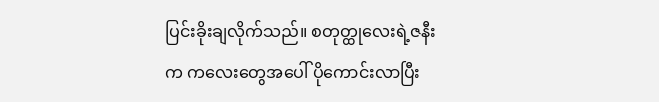ပြင်းခိုးချလိုက်သည်။ စတုတ္ထုလေးရဲ့ဇနီးက ကလေးတွေအပေါ် ပိုကောင်းလာပြီး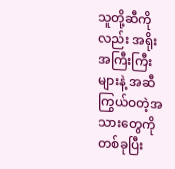သူတို့ဆီကိုလည်း အရိုးအကြီးကြီးများနဲ့ အဆီကြွယ်ဝတဲ့အသားတွေကို တစ်ခုပြီး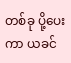တစ်ခု ပို့ပေးကာ ယခင်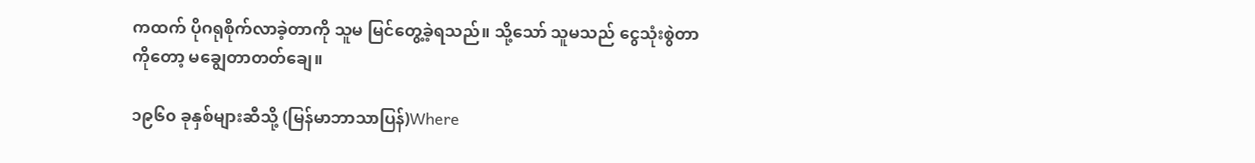ကထက် ပိုဂရုစိုက်လာခဲ့တာကို သူမ မြင်တွေ့ခဲ့ရသည်။ သို့သော် သူမသည် ငွေသုံးစွဲတာကိုတော့ မချွေတာတတ်ချေ။

၁၉၆၀ ခုနှစ်များဆီသို့ (မြန်မာဘာသာပြန်)Where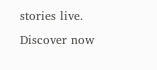stories live. Discover now